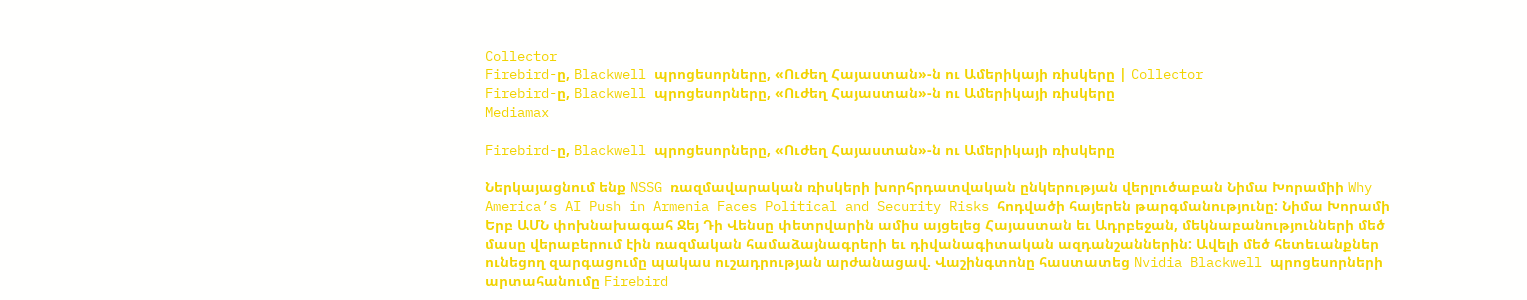Collector
Firebird-ը, Blackwell պրոցեսորները, «Ուժեղ Հայաստան»-ն ու Ամերիկայի ռիսկերը | Collector
Firebird-ը, Blackwell պրոցեսորները, «Ուժեղ Հայաստան»-ն ու Ամերիկայի ռիսկերը
Mediamax

Firebird-ը, Blackwell պրոցեսորները, «Ուժեղ Հայաստան»-ն ու Ամերիկայի ռիսկերը

Ներկայացնում ենք NSSG ռազմավարական ռիսկերի խորհրդատվական ընկերության վերլուծաբան Նիմա Խորամիի Why America’s AI Push in Armenia Faces Political and Security Risks հոդվածի հայերեն թարգմանությունը: Նիմա Խորամի Երբ ԱՄՆ փոխնախագահ Ջեյ Դի Վենսը փետրվարին ամիս այցելեց Հայաստան եւ Ադրբեջան, մեկնաբանությունների մեծ մասը վերաբերում էին ռազմական համաձայնագրերի եւ դիվանագիտական ազդանշաններին: Ավելի մեծ հետեւանքներ ունեցող զարգացումը պակաս ուշադրության արժանացավ. Վաշինգտոնը հաստատեց Nvidia Blackwell պրոցեսորների արտահանումը Firebird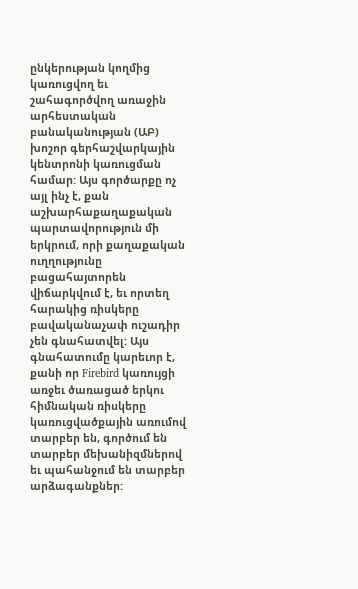ընկերության կողմից կառուցվող եւ շահագործվող առաջին արհեստական բանականության (ԱԲ) խոշոր գերհաշվարկային կենտրոնի կառուցման համար: Այս գործարքը ոչ այլ ինչ է, քան աշխարհաքաղաքական պարտավորություն մի երկրում, որի քաղաքական ուղղությունը բացահայտորեն վիճարկվում է, եւ որտեղ հարակից ռիսկերը բավականաչափ ուշադիր չեն գնահատվել: Այս գնահատումը կարեւոր է, քանի որ Firebird կառույցի առջեւ ծառացած երկու հիմնական ռիսկերը կառուցվածքային առումով տարբեր են, գործում են տարբեր մեխանիզմներով եւ պահանջում են տարբեր արձագանքներ: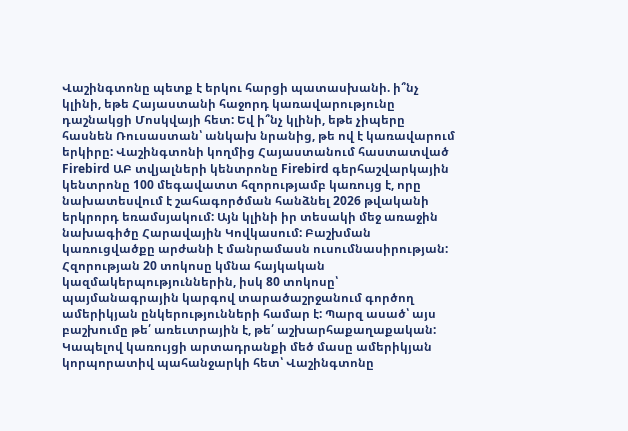Վաշինգտոնը պետք է երկու հարցի պատասխանի. ի՞նչ կլինի, եթե Հայաստանի հաջորդ կառավարությունը դաշնակցի Մոսկվայի հետ: Եվ ի՞նչ կլինի, եթե չիպերը հասնեն Ռուսաստան՝ անկախ նրանից, թե ով է կառավարում երկիրը: Վաշինգտոնի կողմից Հայաստանում հաստատված Firebird ԱԲ տվյալների կենտրոնը Firebird գերհաշվարկային կենտրոնը 100 մեգավատտ հզորությամբ կառույց է, որը նախատեսվում է շահագործման հանձնել 2026 թվականի երկրորդ եռամսյակում: Այն կլինի իր տեսակի մեջ առաջին նախագիծը Հարավային Կովկասում: Բաշխման կառուցվածքը արժանի է մանրամասն ուսումնասիրության: Հզորության 20 տոկոսը կմնա հայկական կազմակերպություններին, իսկ 80 տոկոսը՝ պայմանագրային կարգով տարածաշրջանում գործող ամերիկյան ընկերությունների համար է: Պարզ ասած՝ այս բաշխումը թե՛ առեւտրային է, թե՛ աշխարհաքաղաքական: Կապելով կառույցի արտադրանքի մեծ մասը ամերիկյան կորպորատիվ պահանջարկի հետ՝ Վաշինգտոնը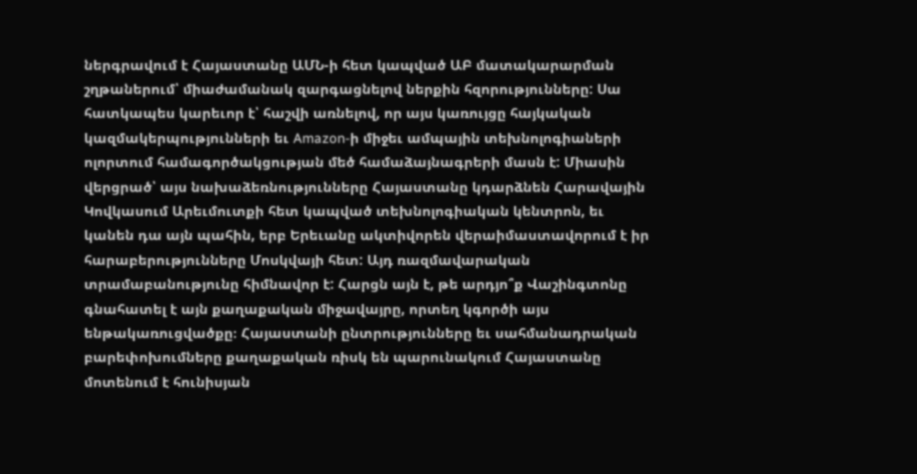ներգրավում է Հայաստանը ԱՄՆ-ի հետ կապված ԱԲ մատակարարման շղթաներում՝ միաժամանակ զարգացնելով ներքին հզորությունները: Սա հատկապես կարեւոր է՝ հաշվի առնելով, որ այս կառույցը հայկական կազմակերպությունների եւ Amazon-ի միջեւ ամպային տեխնոլոգիաների ոլորտում համագործակցության մեծ համաձայնագրերի մասն է: Միասին վերցրած՝ այս նախաձեռնությունները Հայաստանը կդարձնեն Հարավային Կովկասում Արեւմուտքի հետ կապված տեխնոլոգիական կենտրոն, եւ կանեն դա այն պահին, երբ Երեւանը ակտիվորեն վերաիմաստավորում է իր հարաբերությունները Մոսկվայի հետ: Այդ ռազմավարական տրամաբանությունը հիմնավոր է: Հարցն այն է, թե արդյո՞ք Վաշինգտոնը գնահատել է այն քաղաքական միջավայրը, որտեղ կգործի այս ենթակառուցվածքը։ Հայաստանի ընտրությունները եւ սահմանադրական բարեփոխումները քաղաքական ռիսկ են պարունակում Հայաստանը մոտենում է հունիսյան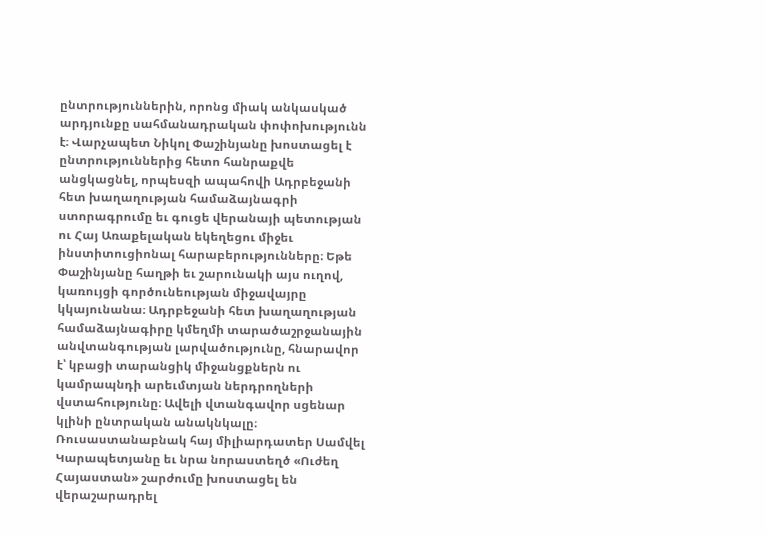ընտրություններին, որոնց միակ անկասկած արդյունքը սահմանադրական փոփոխությունն է։ Վարչապետ Նիկոլ Փաշինյանը խոստացել է ընտրություններից հետո հանրաքվե անցկացնել, որպեսզի ապահովի Ադրբեջանի հետ խաղաղության համաձայնագրի ստորագրումը եւ գուցե վերանայի պետության ու Հայ Առաքելական եկեղեցու միջեւ ինստիտուցիոնալ հարաբերությունները։ Եթե Փաշինյանը հաղթի եւ շարունակի այս ուղով, կառույցի գործունեության միջավայրը կկայունանա։ Ադրբեջանի հետ խաղաղության համաձայնագիրը կմեղմի տարածաշրջանային անվտանգության լարվածությունը, հնարավոր է՝ կբացի տարանցիկ միջանցքներն ու կամրապնդի արեւմտյան ներդրողների վստահությունը։ Ավելի վտանգավոր սցենար կլինի ընտրական անակնկալը։ Ռուսաստանաբնակ հայ միլիարդատեր Սամվել Կարապետյանը եւ նրա նորաստեղծ «Ուժեղ Հայաստան» շարժումը խոստացել են վերաշարադրել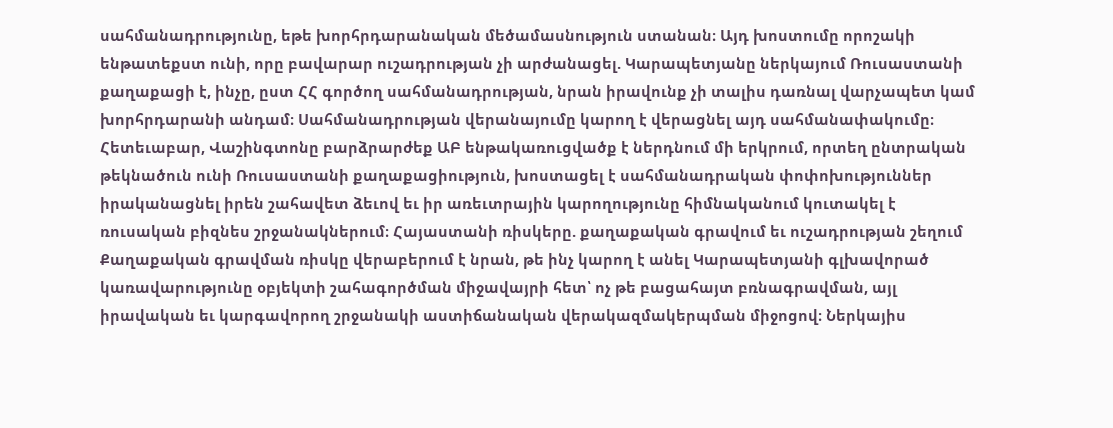սահմանադրությունը, եթե խորհրդարանական մեծամասնություն ստանան։ Այդ խոստումը որոշակի ենթատեքստ ունի, որը բավարար ուշադրության չի արժանացել. Կարապետյանը ներկայում Ռուսաստանի քաղաքացի է, ինչը, ըստ ՀՀ գործող սահմանադրության, նրան իրավունք չի տալիս դառնալ վարչապետ կամ խորհրդարանի անդամ։ Սահմանադրության վերանայումը կարող է վերացնել այդ սահմանափակումը։ Հետեւաբար, Վաշինգտոնը բարձրարժեք ԱԲ ենթակառուցվածք է ներդնում մի երկրում, որտեղ ընտրական թեկնածուն ունի Ռուսաստանի քաղաքացիություն, խոստացել է սահմանադրական փոփոխություններ իրականացնել իրեն շահավետ ձեւով եւ իր առեւտրային կարողությունը հիմնականում կուտակել է ռուսական բիզնես շրջանակներում։ Հայաստանի ռիսկերը. քաղաքական գրավում եւ ուշադրության շեղում Քաղաքական գրավման ռիսկը վերաբերում է նրան, թե ինչ կարող է անել Կարապետյանի գլխավորած կառավարությունը օբյեկտի շահագործման միջավայրի հետ՝ ոչ թե բացահայտ բռնագրավման, այլ իրավական եւ կարգավորող շրջանակի աստիճանական վերակազմակերպման միջոցով։ Ներկայիս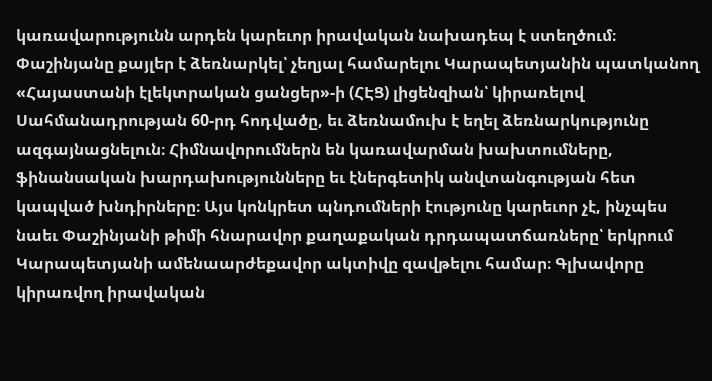կառավարությունն արդեն կարեւոր իրավական նախադեպ է ստեղծում։ Փաշինյանը քայլեր է ձեռնարկել՝ չեղյալ համարելու Կարապետյանին պատկանող «Հայաստանի էլեկտրական ցանցեր»-ի (ՀԷՑ) լիցենզիան՝ կիրառելով Սահմանադրության 60-րդ հոդվածը, եւ ձեռնամուխ է եղել ձեռնարկությունը ազգայնացնելուն։ Հիմնավորումներն են կառավարման խախտումները, ֆինանսական խարդախությունները եւ էներգետիկ անվտանգության հետ կապված խնդիրները։ Այս կոնկրետ պնդումների էությունը կարեւոր չէ, ինչպես նաեւ Փաշինյանի թիմի հնարավոր քաղաքական դրդապատճառները՝ երկրում Կարապետյանի ամենաարժեքավոր ակտիվը զավթելու համար։ Գլխավորը կիրառվող իրավական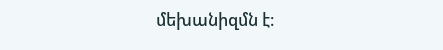մեխանիզմն է։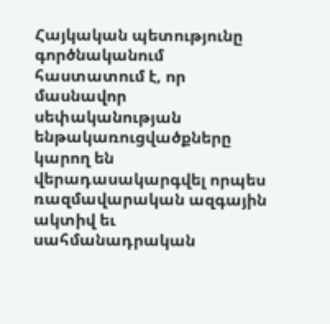Հայկական պետությունը գործնականում հաստատում է, որ մասնավոր սեփականության ենթակառուցվածքները կարող են վերադասակարգվել որպես ռազմավարական ազգային ակտիվ եւ սահմանադրական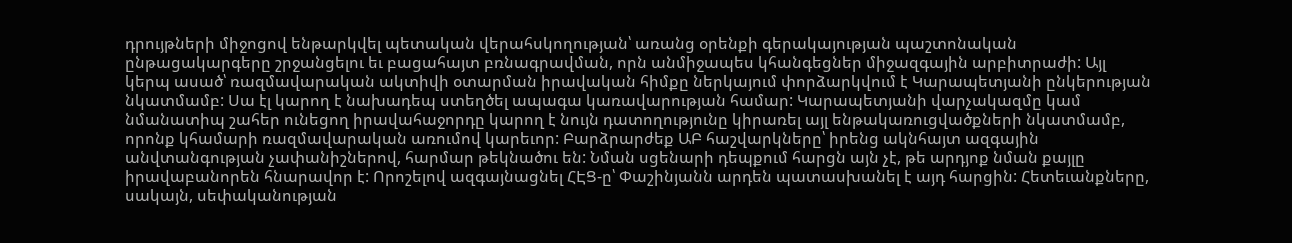դրույթների միջոցով ենթարկվել պետական վերահսկողության՝ առանց օրենքի գերակայության պաշտոնական ընթացակարգերը շրջանցելու եւ բացահայտ բռնագրավման, որն անմիջապես կհանգեցներ միջազգային արբիտրաժի: Այլ կերպ ասած՝ ռազմավարական ակտիվի օտարման իրավական հիմքը ներկայում փորձարկվում է Կարապետյանի ընկերության նկատմամբ: Սա էլ կարող է նախադեպ ստեղծել ապագա կառավարության համար: Կարապետյանի վարչակազմը կամ նմանատիպ շահեր ունեցող իրավահաջորդը կարող է նույն դատողությունը կիրառել այլ ենթակառուցվածքների նկատմամբ, որոնք կհամարի ռազմավարական առումով կարեւոր: Բարձրարժեք ԱԲ հաշվարկները՝ իրենց ակնհայտ ազգային անվտանգության չափանիշներով, հարմար թեկնածու են: Նման սցենարի դեպքում հարցն այն չէ, թե արդյոք նման քայլը իրավաբանորեն հնարավոր է: Որոշելով ազգայնացնել ՀԷՑ-ը՝ Փաշինյանն արդեն պատասխանել է այդ հարցին: Հետեւանքները, սակայն, սեփականության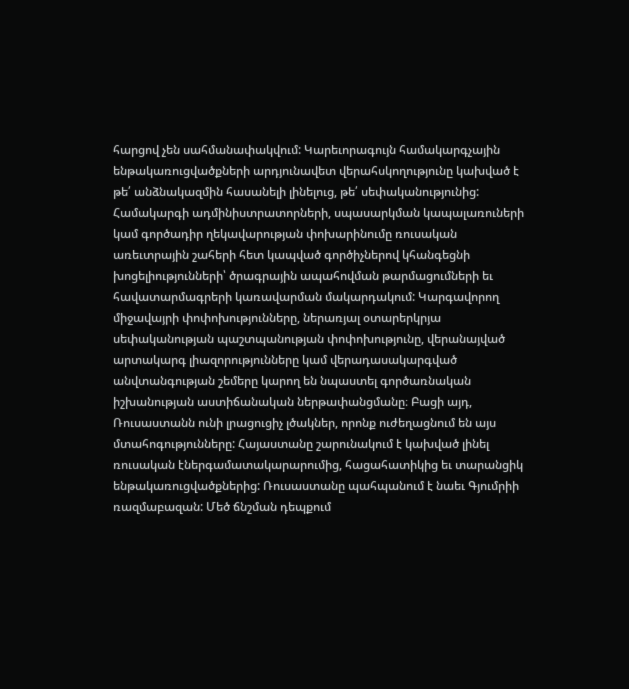հարցով չեն սահմանափակվում: Կարեւորագույն համակարգչային ենթակառուցվածքների արդյունավետ վերահսկողությունը կախված է թե՛ անձնակազմին հասանելի լինելուց, թե՛ սեփականությունից: Համակարգի ադմինիստրատորների, սպասարկման կապալառուների կամ գործադիր ղեկավարության փոխարինումը ռուսական առեւտրային շահերի հետ կապված գործիչներով կհանգեցնի խոցելիությունների՝ ծրագրային ապահովման թարմացումների եւ հավատարմագրերի կառավարման մակարդակում: Կարգավորող միջավայրի փոփոխությունները, ներառյալ օտարերկրյա սեփականության պաշտպանության փոփոխությունը, վերանայված արտակարգ լիազորությունները կամ վերադասակարգված անվտանգության շեմերը կարող են նպաստել գործառնական իշխանության աստիճանական ներթափանցմանը։ Բացի այդ, Ռուսաստանն ունի լրացուցիչ լծակներ, որոնք ուժեղացնում են այս մտահոգությունները: Հայաստանը շարունակում է կախված լինել ռուսական էներգամատակարարումից, հացահատիկից եւ տարանցիկ ենթակառուցվածքներից: Ռուսաստանը պահպանում է նաեւ Գյումրիի ռազմաբազան: Մեծ ճնշման դեպքում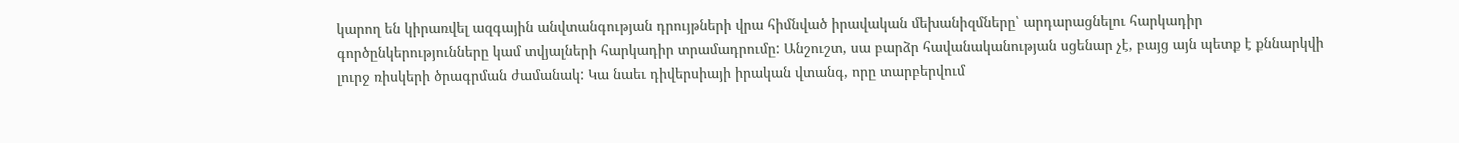կարող են կիրառվել ազգային անվտանգության դրույթների վրա հիմնված իրավական մեխանիզմները՝ արդարացնելու հարկադիր գործընկերությունները կամ տվյալների հարկադիր տրամադրումը: Անշուշտ, սա բարձր հավանականության սցենար չէ, բայց այն պետք է քննարկվի լուրջ ռիսկերի ծրագրման ժամանակ: Կա նաեւ դիվերսիայի իրական վտանգ, որը տարբերվում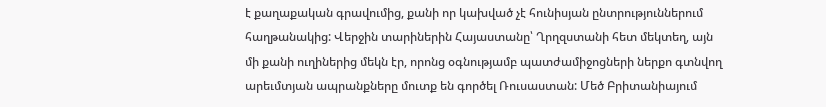է քաղաքական գրավումից, քանի որ կախված չէ հունիսյան ընտրություններում հաղթանակից: Վերջին տարիներին Հայաստանը՝ Ղրղզստանի հետ մեկտեղ, այն մի քանի ուղիներից մեկն էր, որոնց օգնությամբ պատժամիջոցների ներքո գտնվող արեւմտյան ապրանքները մուտք են գործել Ռուսաստան: Մեծ Բրիտանիայում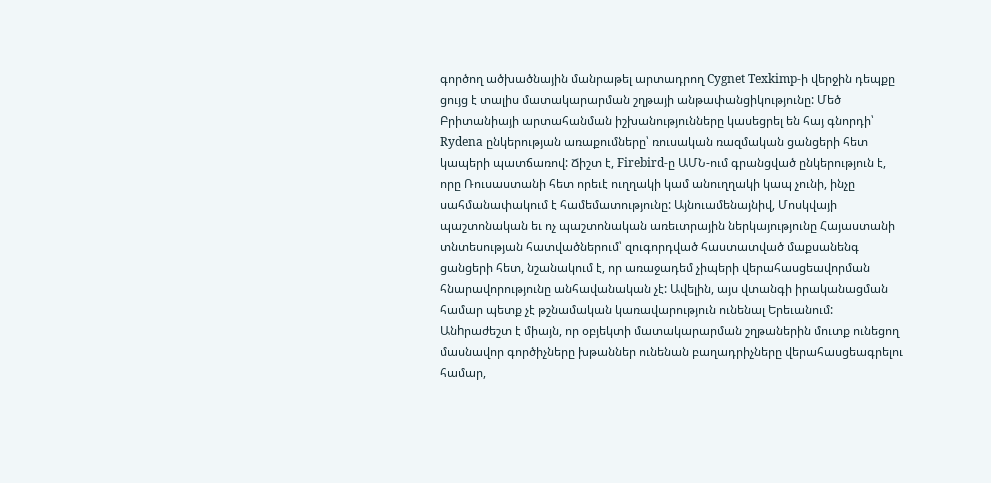գործող ածխածնային մանրաթել արտադրող Cygnet Texkimp-ի վերջին դեպքը ցույց է տալիս մատակարարման շղթայի անթափանցիկությունը: Մեծ Բրիտանիայի արտահանման իշխանությունները կասեցրել են հայ գնորդի՝ Rydena ընկերության առաքումները՝ ռուսական ռազմական ցանցերի հետ կապերի պատճառով: Ճիշտ է, Firebird-ը ԱՄՆ-ում գրանցված ընկերություն է, որը Ռուսաստանի հետ որեւէ ուղղակի կամ անուղղակի կապ չունի, ինչը սահմանափակում է համեմատությունը: Այնուամենայնիվ, Մոսկվայի պաշտոնական եւ ոչ պաշտոնական առեւտրային ներկայությունը Հայաստանի տնտեսության հատվածներում՝ զուգորդված հաստատված մաքսանենգ ցանցերի հետ, նշանակում է, որ առաջադեմ չիպերի վերահասցեավորման հնարավորությունը անհավանական չէ: Ավելին, այս վտանգի իրականացման համար պետք չէ թշնամական կառավարություն ունենալ Երեւանում: Անhրաժեշտ է միայն, որ օբյեկտի մատակարարման շղթաներին մուտք ունեցող մասնավոր գործիչները խթաններ ունենան բաղադրիչները վերահասցեագրելու համար,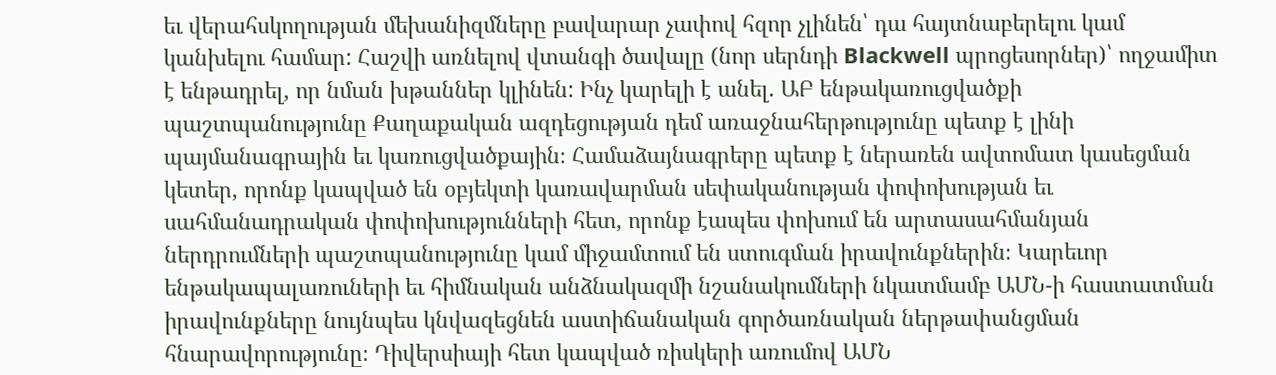եւ վերահսկողության մեխանիզմները բավարար չափով հզոր չլինեն՝ դա հայտնաբերելու կամ կանխելու համար: Հաշվի առնելով վտանգի ծավալը (նոր սերնդի Blackwell պրոցեսորներ)՝ ողջամիտ է ենթադրել, որ նման խթաններ կլինեն: Ինչ կարելի է անել. ԱԲ ենթակառուցվածքի պաշտպանությունը Քաղաքական ազդեցության դեմ առաջնահերթությունը պետք է լինի պայմանագրային եւ կառուցվածքային։ Համաձայնագրերը պետք է ներառեն ավտոմատ կասեցման կետեր, որոնք կապված են օբյեկտի կառավարման սեփականության փոփոխության եւ սահմանադրական փոփոխությունների հետ, որոնք էապես փոխում են արտասահմանյան ներդրումների պաշտպանությունը կամ միջամտում են ստուգման իրավունքներին։ Կարեւոր ենթակապալառուների եւ հիմնական անձնակազմի նշանակումների նկատմամբ ԱՄՆ-ի հաստատման իրավունքները նույնպես կնվազեցնեն աստիճանական գործառնական ներթափանցման հնարավորությունը։ Դիվերսիայի հետ կապված ռիսկերի առումով ԱՄՆ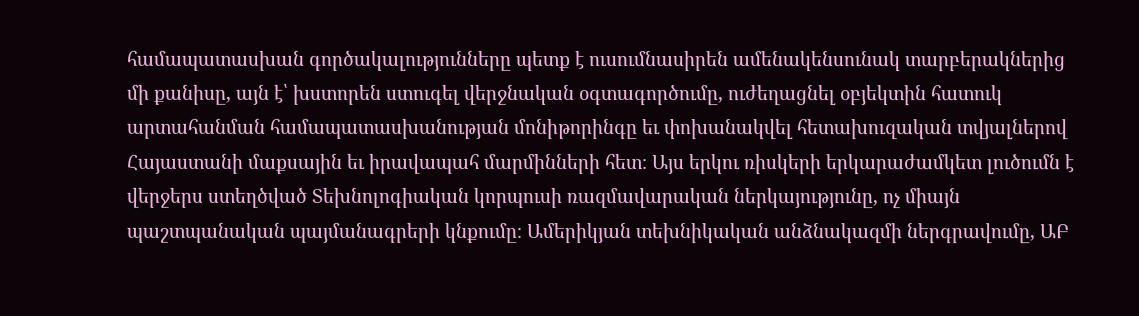համապատասխան գործակալությունները պետք է ուսումնասիրեն ամենակենսունակ տարբերակներից մի քանիսը, այն է՝ խստորեն ստուգել վերջնական օգտագործումը, ուժեղացնել օբյեկտին հատուկ արտահանման համապատասխանության մոնիթորինգը եւ փոխանակվել հետախուզական տվյալներով Հայաստանի մաքսային եւ իրավապահ մարմինների հետ։ Այս երկու ռիսկերի երկարաժամկետ լուծումն է վերջերս ստեղծված Տեխնոլոգիական կորպուսի ռազմավարական ներկայությունը, ոչ միայն պաշտպանական պայմանագրերի կնքումը։ Ամերիկյան տեխնիկական անձնակազմի ներգրավումը, ԱԲ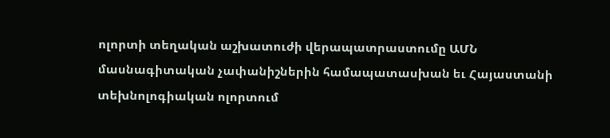ոլորտի տեղական աշխատուժի վերապատրաստումը ԱՄՆ մասնագիտական չափանիշներին համապատասխան եւ Հայաստանի տեխնոլոգիական ոլորտում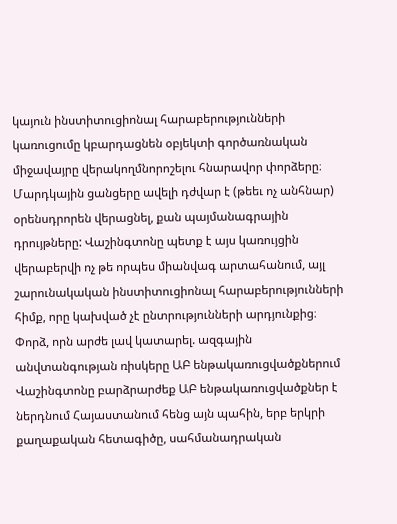կայուն ինստիտուցիոնալ հարաբերությունների կառուցումը կբարդացնեն օբյեկտի գործառնական միջավայրը վերակողմնորոշելու հնարավոր փորձերը։ Մարդկային ցանցերը ավելի դժվար է (թեեւ ոչ անհնար) օրենսդրորեն վերացնել, քան պայմանագրային դրույթները: Վաշինգտոնը պետք է այս կառույցին վերաբերվի ոչ թե որպես միանվագ արտահանում, այլ շարունակական ինստիտուցիոնալ հարաբերությունների հիմք, որը կախված չէ ընտրությունների արդյունքից։ Փորձ, որն արժե լավ կատարել. ազգային անվտանգության ռիսկերը ԱԲ ենթակառուցվածքներում Վաշինգտոնը բարձրարժեք ԱԲ ենթակառուցվածքներ է ներդնում Հայաստանում հենց այն պահին, երբ երկրի քաղաքական հետագիծը, սահմանադրական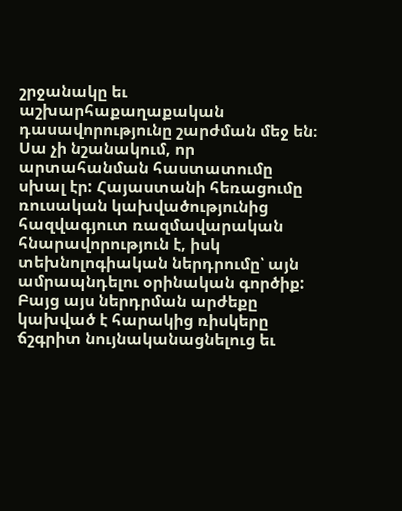շրջանակը եւ աշխարհաքաղաքական դասավորությունը շարժման մեջ են։ Սա չի նշանակում, որ արտահանման հաստատումը սխալ էր: Հայաստանի հեռացումը ռուսական կախվածությունից հազվագյուտ ռազմավարական հնարավորություն է, իսկ տեխնոլոգիական ներդրումը՝ այն ամրապնդելու օրինական գործիք: Բայց այս ներդրման արժեքը կախված է հարակից ռիսկերը ճշգրիտ նույնականացնելուց եւ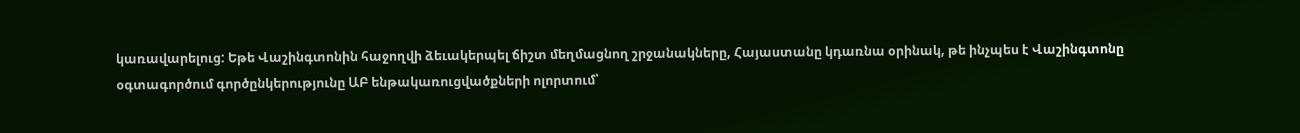կառավարելուց: Եթե Վաշինգտոնին հաջողվի ձեւակերպել ճիշտ մեղմացնող շրջանակները, Հայաստանը կդառնա օրինակ, թե ինչպես է Վաշինգտոնը օգտագործում գործընկերությունը ԱԲ ենթակառուցվածքների ոլորտում՝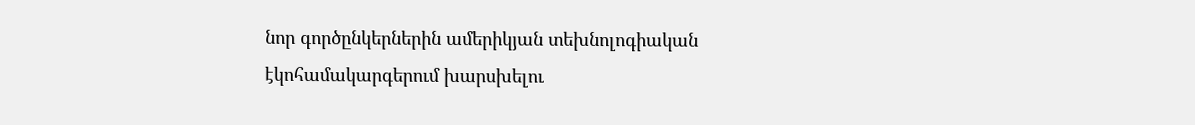նոր գործընկերներին ամերիկյան տեխնոլոգիական էկոհամակարգերում խարսխելու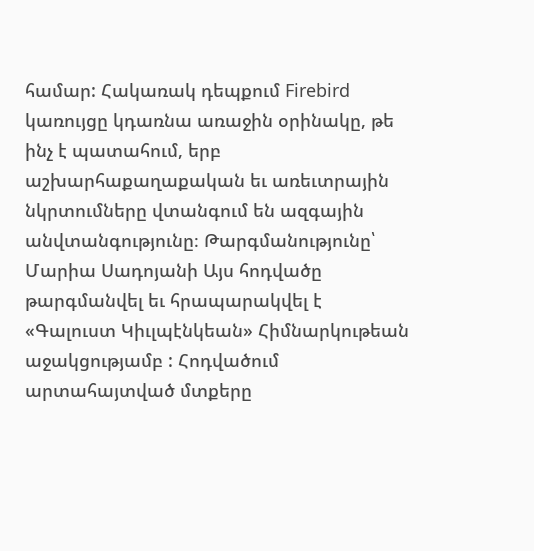համար: Հակառակ դեպքում Firebird կառույցը կդառնա առաջին օրինակը, թե ինչ է պատահում, երբ աշխարհաքաղաքական եւ առեւտրային նկրտումները վտանգում են ազգային անվտանգությունը։ Թարգմանությունը՝ Մարիա Սադոյանի Այս հոդվածը թարգմանվել եւ հրապարակվել է «Գալուստ Կիւլպէնկեան» Հիմնարկութեան աջակցությամբ : Հոդվածում արտահայտված մտքերը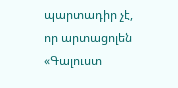պարտադիր չէ, որ արտացոլեն «Գալուստ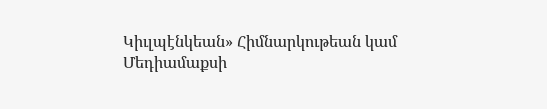Կիւլպէնկեան» Հիմնարկութեան կամ Մեդիամաքսի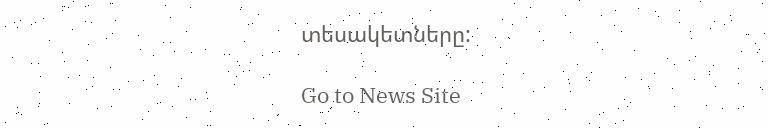տեսակետները:

Go to News Site